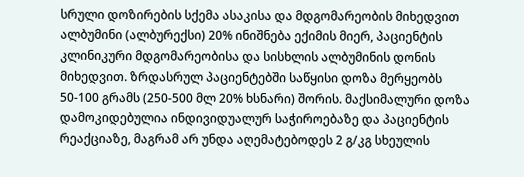სრული დოზირების სქემა ასაკისა და მდგომარეობის მიხედვით
ალბუმინი (ალბურექსი) 20% ინიშნება ექიმის მიერ, პაციენტის კლინიკური მდგომარეობისა და სისხლის ალბუმინის დონის მიხედვით. ზრდასრულ პაციენტებში საწყისი დოზა მერყეობს 50-100 გრამს (250-500 მლ 20% ხსნარი) შორის. მაქსიმალური დოზა დამოკიდებულია ინდივიდუალურ საჭიროებაზე და პაციენტის რეაქციაზე, მაგრამ არ უნდა აღემატებოდეს 2 გ/კგ სხეულის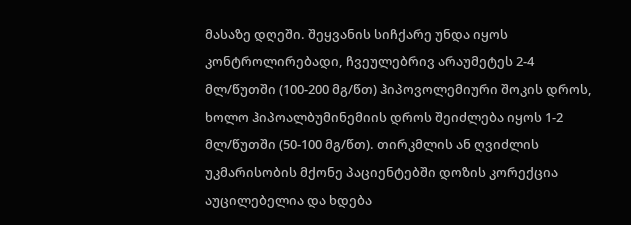მასაზე დღეში. შეყვანის სიჩქარე უნდა იყოს კონტროლირებადი, ჩვეულებრივ არაუმეტეს 2-4 მლ/წუთში (100-200 მგ/წთ) ჰიპოვოლემიური შოკის დროს, ხოლო ჰიპოალბუმინემიის დროს შეიძლება იყოს 1-2 მლ/წუთში (50-100 მგ/წთ). თირკმლის ან ღვიძლის უკმარისობის მქონე პაციენტებში დოზის კორექცია აუცილებელია და ხდება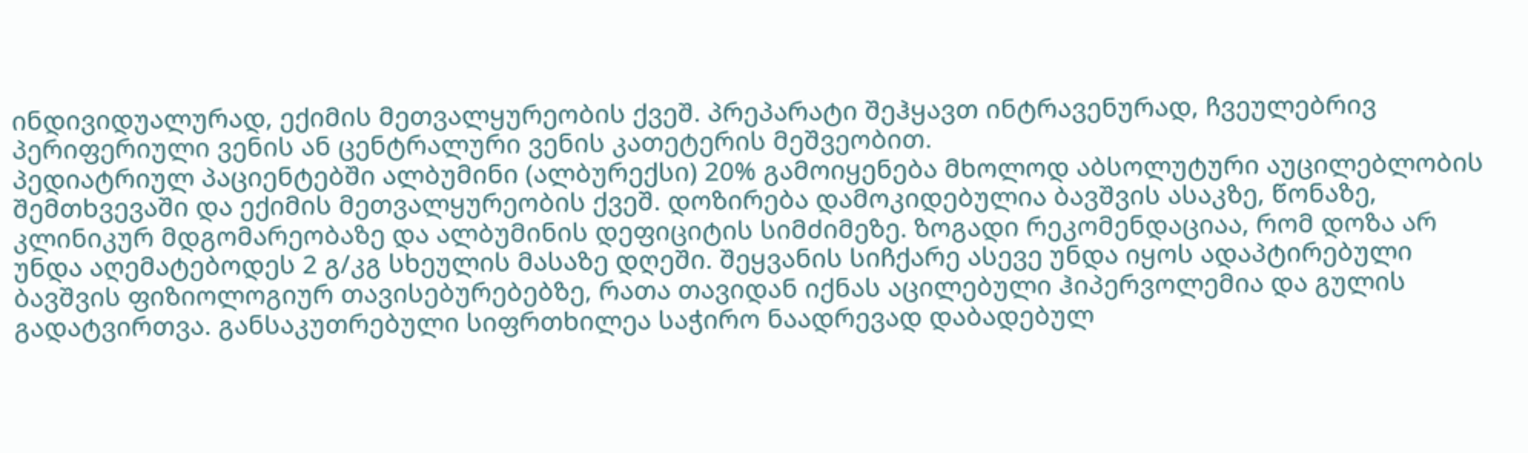ინდივიდუალურად, ექიმის მეთვალყურეობის ქვეშ. პრეპარატი შეჰყავთ ინტრავენურად, ჩვეულებრივ პერიფერიული ვენის ან ცენტრალური ვენის კათეტერის მეშვეობით.
პედიატრიულ პაციენტებში ალბუმინი (ალბურექსი) 20% გამოიყენება მხოლოდ აბსოლუტური აუცილებლობის შემთხვევაში და ექიმის მეთვალყურეობის ქვეშ. დოზირება დამოკიდებულია ბავშვის ასაკზე, წონაზე, კლინიკურ მდგომარეობაზე და ალბუმინის დეფიციტის სიმძიმეზე. ზოგადი რეკომენდაციაა, რომ დოზა არ უნდა აღემატებოდეს 2 გ/კგ სხეულის მასაზე დღეში. შეყვანის სიჩქარე ასევე უნდა იყოს ადაპტირებული ბავშვის ფიზიოლოგიურ თავისებურებებზე, რათა თავიდან იქნას აცილებული ჰიპერვოლემია და გულის გადატვირთვა. განსაკუთრებული სიფრთხილეა საჭირო ნაადრევად დაბადებულ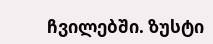ჩვილებში. ზუსტი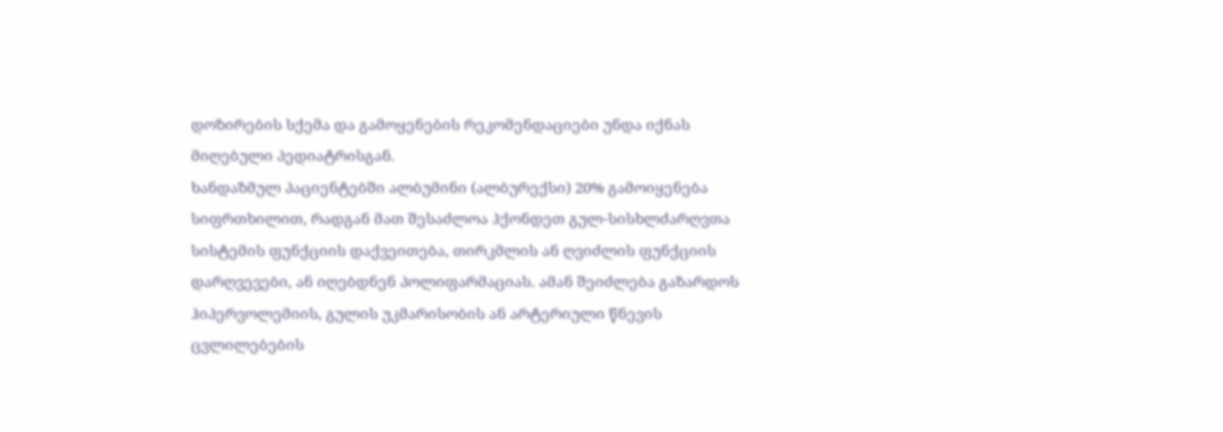დოზირების სქემა და გამოყენების რეკომენდაციები უნდა იქნას მიღებული პედიატრისგან.
ხანდაზმულ პაციენტებში ალბუმინი (ალბურექსი) 20% გამოიყენება სიფრთხილით, რადგან მათ შესაძლოა ჰქონდეთ გულ-სისხლძარღვთა სისტემის ფუნქციის დაქვეითება, თირკმლის ან ღვიძლის ფუნქციის დარღვევები, ან იღებდნენ პოლიფარმაციას. ამან შეიძლება გაზარდოს ჰიპერვოლემიის, გულის უკმარისობის ან არტერიული წნევის ცვლილებების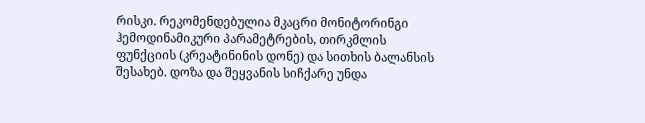რისკი. რეკომენდებულია მკაცრი მონიტორინგი ჰემოდინამიკური პარამეტრების, თირკმლის ფუნქციის (კრეატინინის დონე) და სითხის ბალანსის შესახებ. დოზა და შეყვანის სიჩქარე უნდა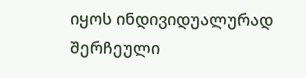იყოს ინდივიდუალურად შერჩეული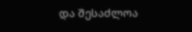და შესაძლოა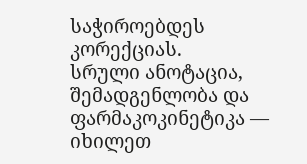საჭიროებდეს კორექციას.
სრული ანოტაცია, შემადგენლობა და ფარმაკოკინეტიკა — იხილეთ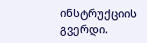ინსტრუქციის გვერდი.